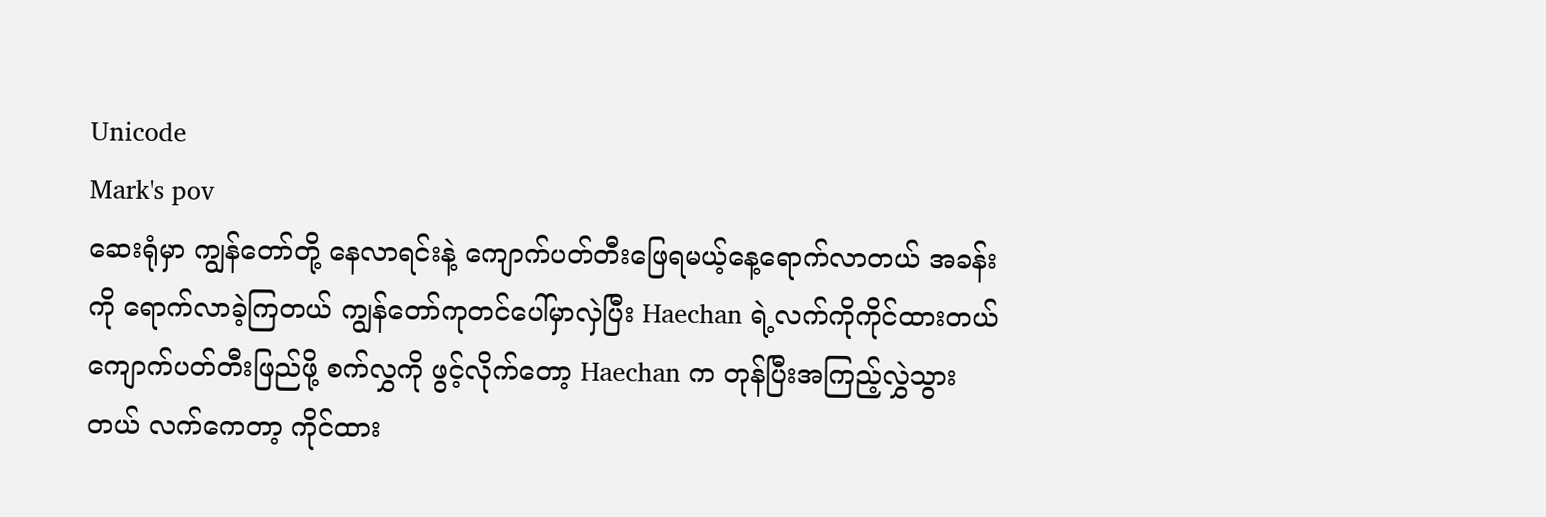Unicode
Mark's pov
ဆေးရုံမှာ ကျွန်တော်တို့ နေလာရင်းနဲ့ ကျောက်ပတ်တီးဖြေရမယ့်နေ့ရောက်လာတယ် အခန်းကို ရောက်လာခဲ့ကြတယ် ကျွန်တော်ကုတင်ပေါ်မှာလှဲပြီး Haechan ရဲ့လက်ကိုကိုင်ထားတယ် ကျောက်ပတ်တီးဖြည်ဖို့ စက်လွှကို ဖွင့်လိုက်တော့ Haechan က တုန်ပြီးအကြည့်လွှဲသွားတယ် လက်ကေတာ့ ကိုင်ထား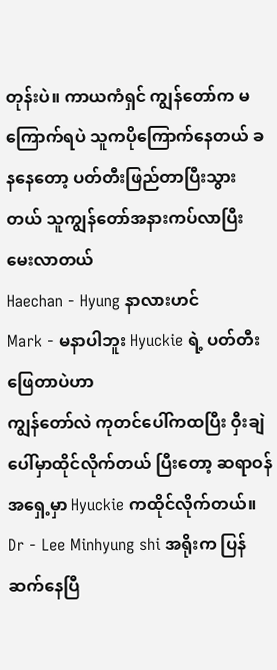တုန်းပဲ။ ကာယကံရှင် ကျွန်တော်က မကြောက်ရပဲ သူကပိုကြောက်နေတယ် ခနနေတော့ ပတ်တီးဖြည်တာပြီးသွားတယ် သူကျွန်တော်အနားကပ်လာပြီး မေးလာတယ်
Haechan - Hyung နာလားဟင်
Mark - မနာပါဘူး Hyuckie ရဲ့ ပတ်တီးဖြေတာပဲဟာ
ကျွန်တော်လဲ ကုတင်ပေါ်ကထပြီး ဝှီးချဲပေါ်မှာထိုင်လိုက်တယ် ပြီးတော့ ဆရာဝန်အရှေ့မှာ Hyuckie ကထိုင်လိုက်တယ်။
Dr - Lee Minhyung shi အရိုးက ပြန်ဆက်နေပြီ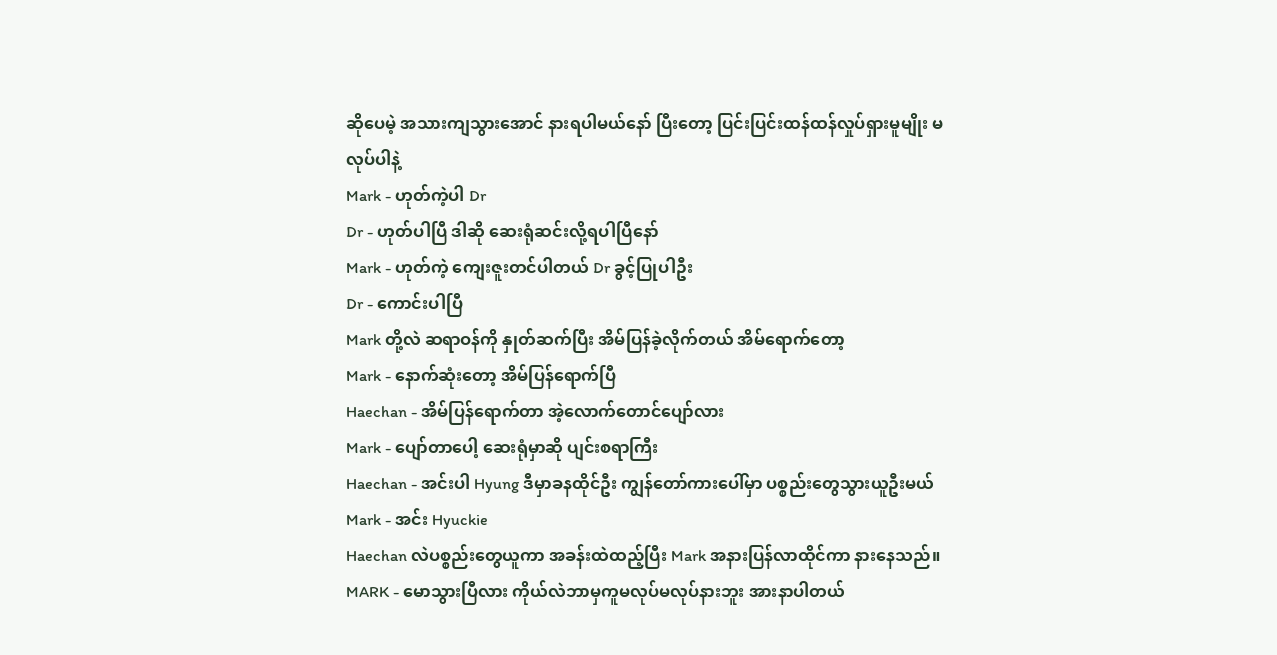ဆိုပေမဲ့ အသားကျသွားအောင် နားရပါမယ်နော် ပြီးတော့ ပြင်းပြင်းထန်ထန်လှုပ်ရှားမူမျိုး မလုပ်ပါနဲ့
Mark - ဟုတ်ကဲ့ပါ Dr
Dr - ဟုတ်ပါပြီ ဒါဆို ဆေးရုံဆင်းလို့ရပါပြီနော်
Mark - ဟုတ်ကဲ့ ကျေးဇူးတင်ပါတယ် Dr ခွင့်ပြုပါဦး
Dr - ကောင်းပါပြီ
Mark တို့လဲ ဆရာဝန်ကို နှုတ်ဆက်ပြီး အိမ်ပြန်ခဲ့လိုက်တယ် အိမ်ရောက်တော့
Mark - နောက်ဆုံးတော့ အိမ်ပြန်ရောက်ပြီ
Haechan - အိမ်ပြန်ရောက်တာ အဲ့လောက်တောင်ပျော်လား
Mark - ပျော်တာပေါ့ ဆေးရုံမှာဆို ပျင်းစရာကြီး
Haechan - အင်းပါ Hyung ဒီမှာခနထိုင်ဦး ကျွန်တော်ကားပေါ်မှာ ပစ္စည်းတွေသွားယူဦးမယ်
Mark - အင်း Hyuckie
Haechan လဲပစ္စည်းတွေယူကာ အခန်းထဲထည့်ပြီး Mark အနားပြန်လာထိုင်ကာ နားနေသည်။
MARK - မောသွားပြီလား ကိုယ်လဲဘာမှကူမလုပ်မလုပ်နားဘူး အားနာပါတယ်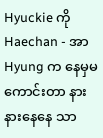Hyuckie ကို
Haechan - အာ Hyung က နေမှမကောင်းတာ နားနားနေနေ သာ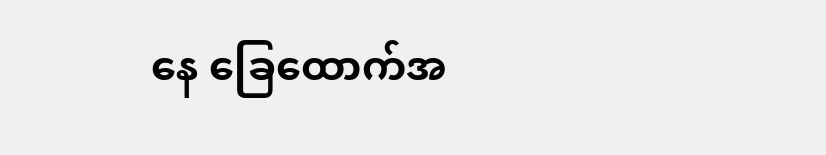နေ ခြေထောက်အ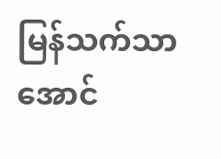မြန်သက်သာအောင်